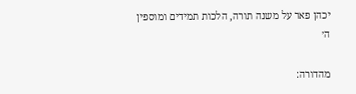יכהן פאר על משנה תורה, הלכות תמידים ומוספין ה׳

מהדורה: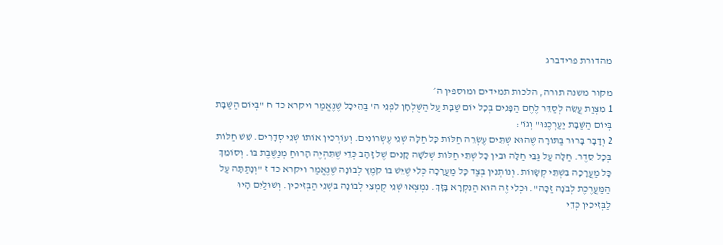מהדורת פרידברג

מקור משנה תורה, הלכות תמידים ומוספין ה׳
1 מִצְוַת עֲשֵׂה לְסַדֵּר לֶחֶם הַפָּנִים בְּכָל יוֹם שַׁבָּת עַל הַשֻּׁלְחָן לִפְנֵי ה' בַּהֵיכָל שֶׁנֶּאֱמַר ויקרא כד ח "בְּיוֹם הַשַּׁבָּת בְּיוֹם הַשַּׁבָּת יַעַרְכֶנּוּ" וְגוֹ':
2 וְדָבָר בָּרוּר בַּתּוֹרָה שֶׁהוּא שְׁתֵּים עֶשְׂרֵה חַלּוֹת כָּל חַלָּה שְׁנֵי עֶשְׂרוֹנִים. וְעוֹרְכִין אוֹתוֹ שְׁנֵי סְדָרִים. שֵׁשׁ חַלּוֹת בְּכָל סֵדֶר. חַלָּה עַל גַּבֵּי חַלָּה וּבֵין כָּל שְׁתֵּי חַלּוֹת שְׁלֹשָׁה קָנִים שֶׁל זָהָב כְּדֵי שֶׁתִּהְיֶה הָרוּחַ מְנַשֶּׁבֶת בּוֹ. וְסוֹמֵךְ כָּל מַעֲרָכָה בִּשְׁתֵּי קְשָׂווֹת. וְנוֹתְנִין בְּצַד כָּל מַעֲרָכָה כְּלִי שֶׁיֵּשׁ בּוֹ קֹמֶץ לְבוֹנָה שֶׁנֶּאֱמַר ויקרא כד ז "וְנָתַתָּה עַל הַמַּעֲרֶכֶת לְבֹנָה זַכָּה". וּכְלִי זֶה הוּא הַנִּקְרָא בָּזָךְ. נִמְצְאוּ שְׁנֵי קֻמְצֵי לְבוֹנָה בִּשְׁנֵי הַבְּזִיכִין. וְשׁוּלַיִם הָיוּ לַבְּזִיכִין כְּדֵי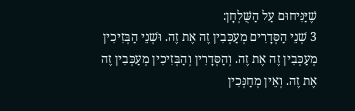שֶׁיַּנִּיחוּם עַל הַשֻּׁלְחָן:
3 שְׁנֵי הַסְּדָרִים מְעַכְּבִין זֶה אֶת זֶה. וּשְׁנֵי הַבְּזִיכִין מְעַכְּבִין זֶה אֶת זֶה. וְהַסְּדָרִין וְהַבְּזִיכִין מְעַכְּבִין זֶה אֶת זֶה. וְאֵין מְחַנְּכִין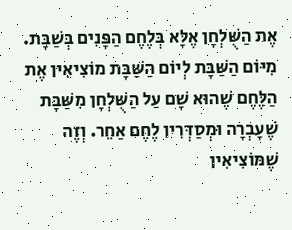אֶת הַשֻּׁלְחָן אֶלָּא בְּלֶחֶם הַפָּנִים בְּשַׁבָּת. מִיּוֹם הַשַּׁבָּת לְיוֹם הַשַּׁבָּת מוֹצִיאִין אֶת הַלֶּחֶם שֶׁהוּא שָׁם עַל הַשֻּׁלְחָן מִשַּׁבָּת שֶׁעָבְרָה וּמְסַדְּרִין לֶחֶם אַחֵר. וְזֶה שֶׁמּוֹצִיאִין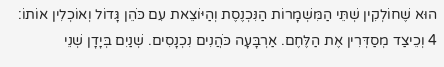הוּא שֶׁחוֹלְקִין שְׁתֵּי הַמִּשְׁמָרוֹת הַנִּכְנֶסֶת וְהַיּוֹצֵאת עִם כֹּהֵן גָּדוֹל וְאוֹכְלִין אוֹתוֹ:
4 וְכֵיצַד מְסַדְּרִין אֶת הַלֶּחֶם. אַרְבָּעָה כֹּהֲנִים נִכְנָסִים. שְׁנַיִם בְּיָדָן שְׁנֵי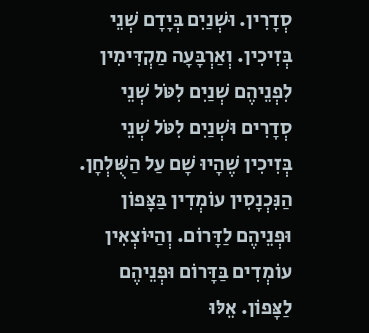סְדָרִין. וּשְׁנַיִם בְּיָדָם שְׁנֵי בְּזִיכִין. וְאַרְבָּעָה מַקְדִּימִין לִפְנֵיהֶם שְׁנַיִם לִטֹּל שְׁנֵי סְדָרִים וּשְׁנַיִם לִטֹּל שְׁנֵי בְּזִיכִין שֶׁהָיוּ שָׁם עַל הַשֻּׁלְחָן. הַנִּכְנָסִין עוֹמְדִין בַּצָּפוֹן וּפְנֵיהֶם לַדָּרוֹם. וְהַיּוֹצְאִין עוֹמְדִים בַּדָּרוֹם וּפְנֵיהֶם לַצָּפוֹן. אֵלּוּ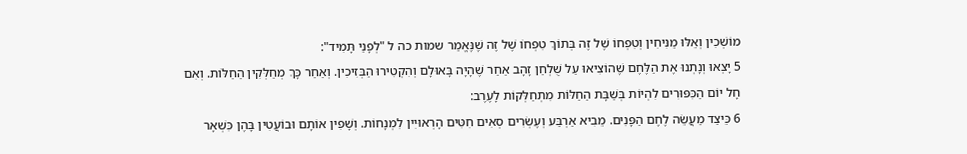מוֹשְׁכִין וְאֵלּוּ מַנִּיחִין וְטִפְחוֹ שֶׁל זֶה בְּתוֹךְ טִפְחוֹ שֶׁל זֶה שֶׁנֶּאֱמַר שמות כה ל "לְפָנַי תָּמִיד":
5 יָצְאוּ וְנָתְנוּ אֶת הַלֶּחֶם שֶׁהוֹצִיאוּ עַל שֻׁלְחַן זָהָב אַחַר שֶׁהָיָה בָּאוּלָם וְהִקְטִירוּ הַבְּזִיכִין. וְאַחַר כָּךְ מְחַלְּקִין הַחַלּוֹת. וְאִם חָל יוֹם הַכִּפּוּרִים לִהְיוֹת בְּשַׁבָּת הַחַלּוֹת מִתְחַלְּקוֹת לָעֶרֶב:
6 כֵּיצַד מַעֲשֵׂה לֶחֶם הַפָּנִים. מֵבִיא אַרְבַּע וְעֶשְׂרִים סְאִים חִטִּים הָרְאוּיִין לִמְנָחוֹת. וְשָׁפִין אוֹתָם וּבוֹעֲטִין בָּהֶן כִּשְׁאָר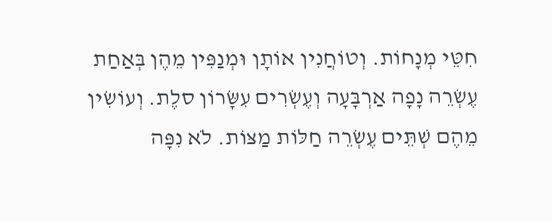חִטֵּי מְנָחוֹת. וְטוֹחֲנִין אוֹתָן וּמְנַפִּין מֵהֶן בְּאַחַת עֶשְׂרֵה נָפָה אַרְבָּעָה וְעֶשְׂרִים עִשָּׂרוֹן סלֶת. וְעוֹשִׂין מֵהֶם שְׁתֵּים עֶשְׂרֵה חַלּוֹת מַצּוֹת. לֹא נִפָּה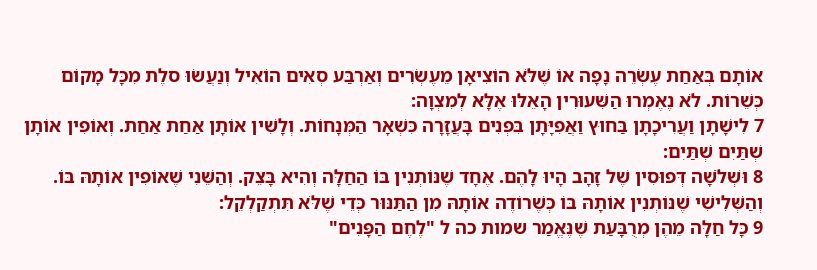אוֹתָם בְּאַחַת עֶשְׂרֵה נָפָה אוֹ שֶׁלֹּא הוֹצִיאָן מֵעֶשְׂרִים וְאַרְבַּע סְאִים הוֹאִיל וְנַעֲשׂוּ סלֶת מִכָּל מָקוֹם כְּשֵׁרוֹת. לֹא נֶאֶמְרוּ הַשִּׁעוּרִין הָאֵלּוּ אֶלָּא לְמִצְוָה:
7 לִישָׁתָן וַעֲרִיכָתָן בַּחוּץ וַאֲפִיָּתָן בִּפְנִים בָּעֲזָרָה כִּשְׁאָר הַמְּנָחוֹת. וְלָשִׁין אוֹתָן אַחַת אַחַת. וְאוֹפִין אוֹתָן שְׁתַּיִם שְׁתַּיִם:
8 וּשְׁלֹשָׁה דְּפוּסִין שֶׁל זָהָב הָיוּ לָהֶם. אֶחָד שֶׁנּוֹתְנִין בּוֹ הַחַלָּה וְהִיא בָּצֵק. וְהַשֵּׁנִי שֶׁאוֹפִין אוֹתָהּ בּוֹ. וְהַשְּׁלִישִׁי שֶׁנּוֹתְנִין אוֹתָהּ בּוֹ כְּשֶׁרוֹדֶה אוֹתָהּ מִן הַתַּנּוּר כְּדֵי שֶׁלֹּא תִּתְקַלְקֵל:
9 כָּל חַלָּה מֵהֶן מְרֻבָּעַת שֶׁנֶּאֱמַר שמות כה ל "לֶחֶם הַפָּנִים"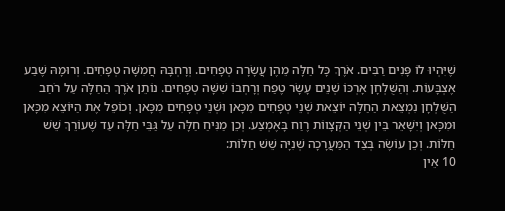שֶׁיִּהְיוּ לוֹ פָּנִים רַבִּים. אֹרֶךְ כָּל חַלָּה מֵהֶן עֲשָׂרָה טְפָחִים. וְרָחְבָּהּ חֲמִשָּׁה טְפָחִים. וְרוּמָהּ שֶׁבַע אֶצְבָּעוֹת. וְהַשֻּׁלְחָן אָרְכּוֹ שְׁנֵים עָשָׂר טֶפַח וְרָחְבּוֹ שִׁשָּׁה טְפָחִים. נוֹתֵן אֹרֶךְ הַחַלָּה עַל רֹחַב הַשֻּׁלְחָן נִמְצֵאת הַחַלָּה יוֹצֵאת שְׁנֵי טְפָחִים מִכָּאן וּשְׁנֵי טְפָחִים מִכָּאן. וְכוֹפֵל אֶת הַיּוֹצֵא מִכָּאן וּמִכָּאן וְיִשָּׁאֵר בֵּין שְׁנֵי הַקְּצָווֹת רֶוַח בָּאֶמְצַע. וְכֵן מַנִּיחַ חַלָּה עַל גַּבֵּי חַלָּה עַד שֶׁעוֹרֵךְ שֵׁשׁ חַלּוֹת. וְכֵן עוֹשֶׂה בְּצַד הַמַּעֲרָכָה שְׁנִיָּה שֵׁשׁ חַלּוֹת:
10 אֵין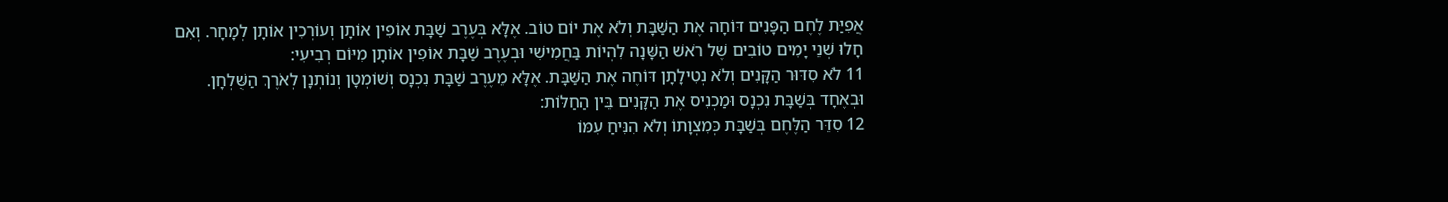אֲפִיַּת לֶחֶם הַפָּנִים דּוֹחָה אֶת הַשַּׁבָּת וְלֹא אֶת יוֹם טוֹב. אֶלָּא בְּעֶרֶב שַׁבָּת אוֹפִין אוֹתָן וְעוֹרְכִין אוֹתָן לְמָחָר. וְאִם חָלוּ שְׁנֵי יָמִים טוֹבִים שֶׁל רֹאשׁ הַשָּׁנָה לִהְיוֹת בַּחֲמִישִׁי וּבְעֶרֶב שַׁבָּת אוֹפִין אוֹתָן מִיּוֹם רְבִיעִי:
11 לֹא סִדּוּר הַקָּנִים וְלֹא נְטִילָתָן דּוֹחֶה אֶת הַשַּׁבָּת. אֶלָּא מֵעֶרֶב שַׁבָּת נִכְנָס וְשׁוֹמְטָן וְנוֹתְנָן לְאֹרֶךְ הַשֻּׁלְחָן. וּבְאֶחָד בְּשַׁבָּת נִכְנָס וּמַכְנִיס אֶת הַקָּנִים בֵּין הַחַלּוֹת:
12 סִדֵּר הַלֶּחֶם בְּשַׁבָּת כְּמִצְוָתוֹ וְלֹא הִנִּיחַ עִמּוֹ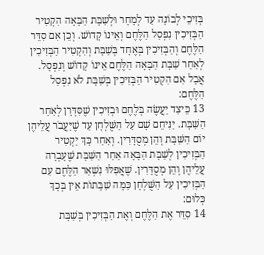בְּזִיכֵי לְבוֹנָה עַד לְמָחָר וּלְשַׁבָּת הַבָּאָה הִקְטִיר הַבְּזִיכִין נִפְסַל הַלֶּחֶם וְאֵינוֹ קָדוֹשׁ. וְכֵן אִם סִדֵּר הַלֶּחֶם וְהַבְּזִיכִין בְּאֶחָד בְּשַׁבָּת וְהִקְטִיר הַבְּזִיכִין לְאַחַר שַׁבָּת הַבָּאָה הַלֶּחֶם אֵינוֹ קָדוֹשׁ וְנִפְסָל. אֲבָל אִם הִקְטִיר הַבְּזִיכִין בְּשַׁבָּת לֹא נִפְסַל הַלֶּחֶם:
13 כֵּיצַד יַעֲשֶׂה בְּלֶחֶם וּבְזִיכִין שֶׁסִּדְּרָן לְאַחַר הַשַּׁבָּת. יַנִּיחֵם שָׁם עַל הַשֻּׁלְחָן עַד שֶׁיַּעֲבֹר עֲלֵיהֶן יוֹם הַשַּׁבָּת וְהֵן מְסֻדָּרִין. וְאַחַר כָּךְ יַקְטִיר הַבְּזִיכִין לְשַׁבָּת הַבָּאָה אַחַר הַשַּׁבָּת שֶׁעָבְרָה עֲלֵיהֶן וְהֵן מְסֻדָּרִין. שֶׁאֲפִלּוּ נִשְׁאַר הַלֶּחֶם עִם הַבְּזִיכִין עַל הַשֻּׁלְחָן כַּמָּה שַׁבָּתוֹת אֵין בְּכָךְ כְּלוּם:
14 סִדֵּר אֶת הַלֶּחֶם וְאֶת הַבְּזִיכִין בְּשַׁבָּת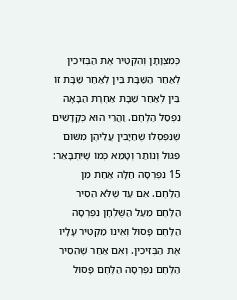כְּמִצְוָתָן וְהִקְטִיר אֶת הַבְּזִיכִין לְאַחַר הַשַּׁבָּת בֵּין לְאַחַר שַׁבָּת זוֹ בֵּין לְאַחַר שַׁבָּת אַחֶרֶת הַבָּאָה נִפְסַל הַלֶּחֶם. וַהֲרֵי הוּא כְּקָדָשִׁים שֶׁנִּפְסְלוּ שֶׁחַיָּבִין עֲלֵיהֶן מִשּׁוּם פִּגּוּל וְנוֹתַר וְטָמֵא כְּמוֹ שֶׁיִּתְבָּאֵר:
15 נִפְרְסָה חַלָּה אַחַת מִן הַלֶּחֶם. אִם עַד שֶׁלֹּא הֵסִיר הַלֶּחֶם מֵעַל הַשֻּׁלְחָן נִפְרְסָה הַלֶּחֶם פָּסוּל וְאֵינוֹ מַקְטִיר עָלָיו אֶת הַבְּזִיכִין. וְאִם אַחַר שֶׁהֵסִיר הַלֶּחֶם נִפְרְסָה הַלֶּחֶם פָּסוּל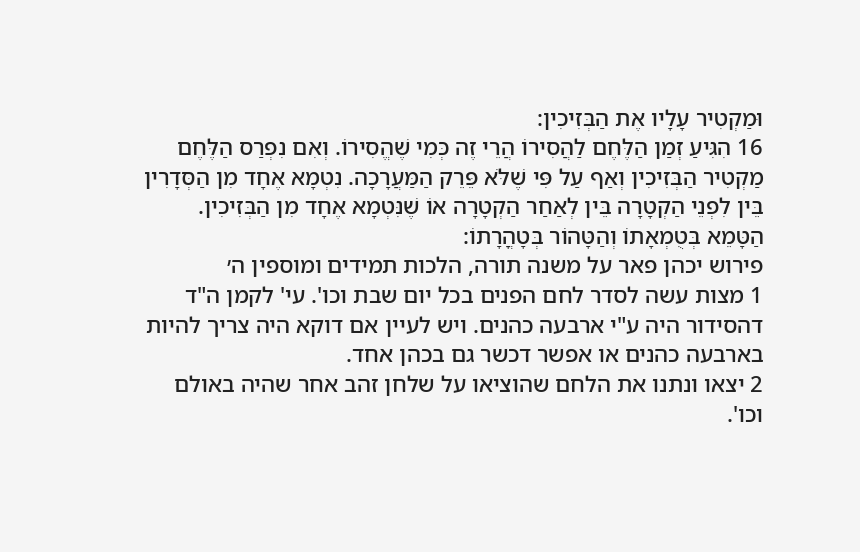וּמַקְטִיר עָלָיו אֶת הַבְּזִיכִין:
16 הִגִּיעַ זְמַן הַלֶּחֶם לַהֲסִירוֹ הֲרֵי זֶה כְּמִי שֶׁהֱסִירוֹ. וְאִם נִפְרַס הַלֶּחֶם מַקְטִיר הַבְּזִיכִין וְאַף עַל פִּי שֶׁלֹּא פֵּרֵק הַמַּעֲרָכָה. נִטְמָא אֶחָד מִן הַסְּדָרִין בֵּין לִפְנֵי הַקְטָרָה בֵּין לְאַחַר הַקְטָרָה אוֹ שֶׁנִּטְמָא אֶחָד מִן הַבְּזִיכִין. הַטָּמֵא בְּטֻמְאָתוֹ וְהַטָּהוֹר בְּטָהֳרָתוֹ:
פירוש יכהן פאר על משנה תורה, הלכות תמידים ומוספין ה׳
1 מצות עשה לסדר לחם הפנים בכל יום שבת וכו'. עי' לקמן ה"ד דהסידור היה ע"י ארבעה כהנים. ויש לעיין אם דוקא היה צריך להיות בארבעה כהנים או אפשר דכשר גם בכהן אחד.
2 יצאו ונתנו את הלחם שהוציאו על שלחן זהב אחר שהיה באולם וכו'.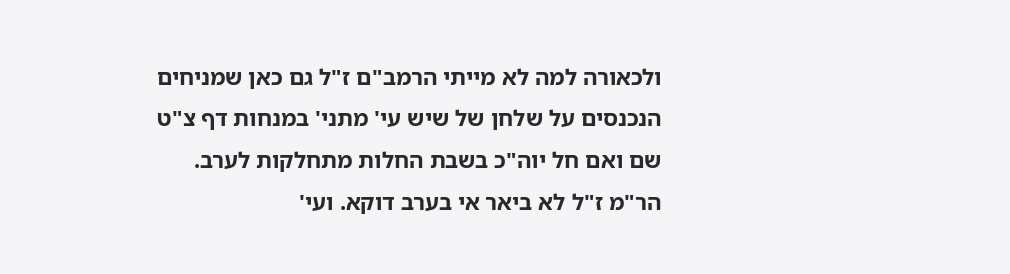ולכאורה למה לא מייתי הרמב"ם ז"ל גם כאן שמניחים הנכנסים על שלחן של שיש עי' מתני' במנחות דף צ"ט שם ואם חל יוה"כ בשבת החלות מתחלקות לערב. הר"מ ז"ל לא ביאר אי בערב דוקא. ועי'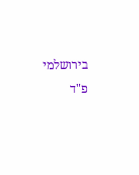בירושלמי פ"ד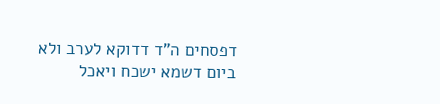דפסחים ה"ד דדוקא לערב ולא ביום דשמא ישכח ויאכל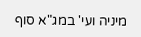מיניה ועי' במג"א סוף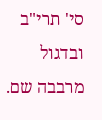סי' תרי"ב ובדגול מרבבה שם.